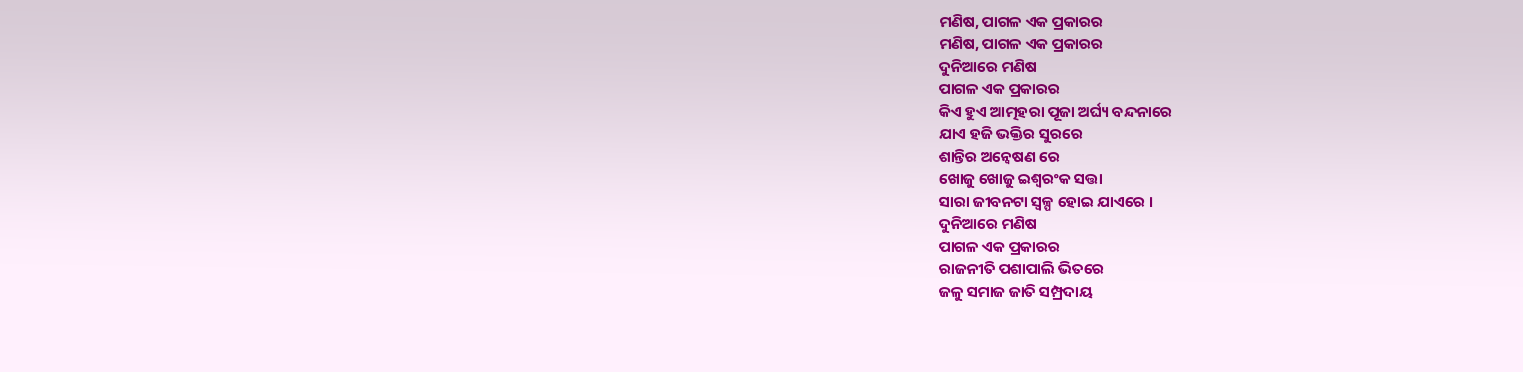ମଣିଷ, ପାଗଳ ଏକ ପ୍ରକାରର
ମଣିଷ, ପାଗଳ ଏକ ପ୍ରକାରର
ଦୁନିଆରେ ମଣିଷ
ପାଗଳ ଏକ ପ୍ରକାରର
କିଏ ହୁଏ ଆତ୍ମହରା ପୂଜା ଅର୍ଘ୍ୟ ବନ୍ଦନାରେ
ଯାଏ ହଜି ଭକ୍ତିର ସୁରରେ
ଶାନ୍ତିର ଅନ୍ବେଷଣ ରେ
ଖୋଜୁ ଖୋଜୁ ଇଶ୍ୱରଂକ ସତ୍ତା
ସାରା ଜୀବନଟା ସ୍ୱଳ୍ପ ହୋଇ ଯାଏରେ ।
ଦୁନିଆରେ ମଣିଷ
ପାଗଳ ଏକ ପ୍ରକାରର
ରାଜନୀତି ପଶାପାଲି ଭିତରେ
ଜଳୁ ସମାଜ ଜାତି ସମ୍ପ୍ରଦାୟ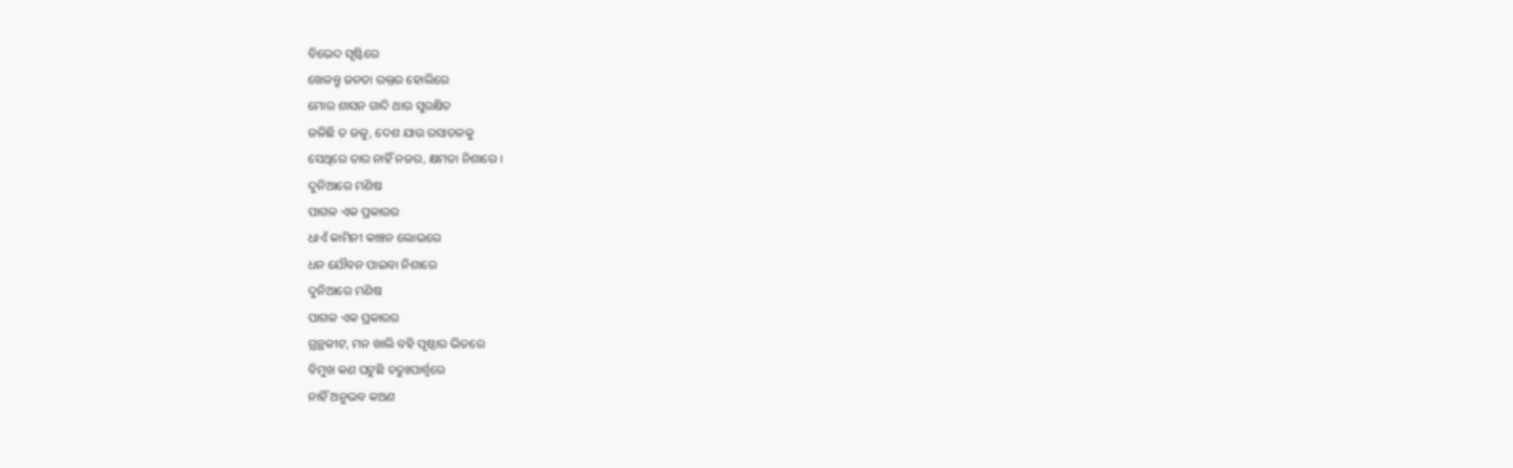ବିଭେଦ ସୃଷ୍ଟିରେ
ଖେଳନ୍ତୁ ଜନତା ରକ୍ତର ହୋଲିରେ
ମୋର ଶାସନ ଗାଦି ଥାଉ ସୁରକ୍ଷିତ
ଜଳିଛି ତ ଜଳୁ, ଦେଶ ଯାଉ ରସାତଳକୁ
ସେଥିରେ ତାର ନାହିଁ ନଜର, କ୍ଷମତା ନିଶାରେ ।
ଦୁନିଆରେ ମଣିଷ
ପାଗଳ ଏକ ପ୍ରକାରର
ଧାଏଁ କାମିନୀ କାଞ୍ଚନ ଲୋଭରେ
ଧନ ଯୌବନ ପାଇବା ନିଶାରେ
ଦୁନିଆରେ ମଣିଷ
ପାଗଳ ଏକ ପ୍ରକାରର
ଗ୍ରନ୍ଥକୀଟ, ମନ ଖାଲି ବହି ପୃଷ୍ଠାର ଭିତରେ
ବିମୁଖ କଣ ଘଟୁଛି ଚତୁଃପାର୍ଶ୍ଵରେ
ନାହିଁ ଅନୁଭବ କଅଣ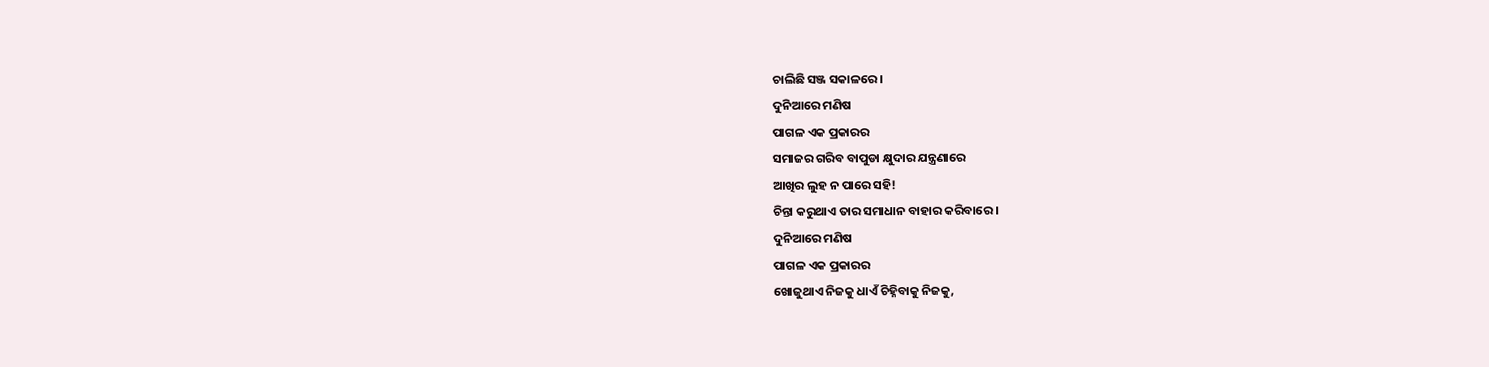ଚାଲିଛି ସଞ୍ଜ ସକାଳରେ ।
ଦୁନିଆରେ ମଣିଷ
ପାଗଳ ଏକ ପ୍ରକାରର
ସମାଜର ଗରିବ ବାପୁଡା କ୍ଷୁଦାର ଯନ୍ତ୍ରଣାରେ
ଆଖିର ଲୁହ ନ ପାରେ ସହି!
ଚିନ୍ତା କରୁଥାଏ ତାର ସମାଧାନ ବାହାର କରିବାରେ ।
ଦୁନିଆରେ ମଣିଷ
ପାଗଳ ଏକ ପ୍ରକାରର
ଖୋଜୁଥାଏ ନିଜକୁ ଧାଏଁ ଚିହ୍ନିବାକୁ ନିଜକୁ,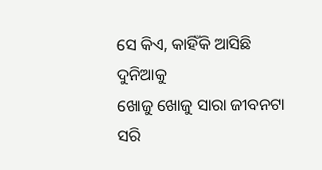ସେ କିଏ, କାହିଁକି ଆସିଛି ଦୁନିଆକୁ
ଖୋଜୁ ଖୋଜୁ ସାରା ଜୀବନଟା ସରି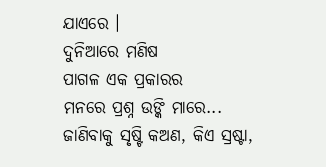ଯାଏରେ ।
ଦୁନିଆରେ ମଣିଷ
ପାଗଳ ଏକ ପ୍ରକାରର
ମନରେ ପ୍ରଶ୍ନ ଉଙ୍କି ମାରେ...
ଜାଣିବାକୁ ସୃଷ୍ଟି କଅଣ, କିଏ ସ୍ରଷ୍ଟା,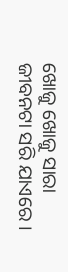ଖୋଜୁ ଖୋଜୁ ସାରା ଜୀବନଟା ସରି ଯାଏରେ ।